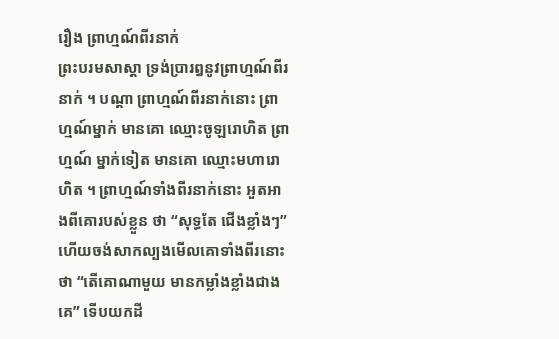រឿង ព្រាហ្មណ៍ពីរនាក់
ព្រះបរមសាស្តា ទ្រង់ប្រារឰនូវព្រាហ្មណ៍ពីរនាក់ ។ បណ្តា ព្រាហ្មណ៍ពីរនាក់នោះ ព្រាហ្មណ៍ម្នាក់ មានគោ ឈ្មោះចូឡរោហិត ព្រាហ្មណ៍ ម្នាក់ទៀត មានគោ ឈ្មោះមហារោហិត ។ ព្រាហ្មណ៍ទាំងពីរនាក់នោះ ឣួតឣាងពីគោរបស់ខ្លួន ថា “សុទ្ធតែ ជើងខ្លាំងៗ” ហើយចង់សាកល្បងមើលគោទាំងពីរនោះថា “តើគោណាមួយ មានកម្លាំងខ្លាំងជាងគេ” ទើបយកដី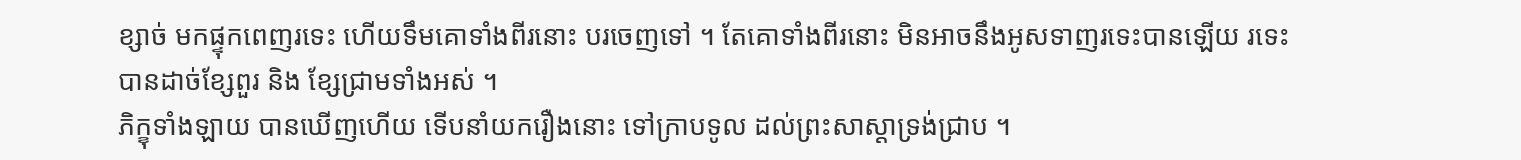ខ្សាច់ មកផ្ទុកពេញរទេះ ហើយទឹមគោទាំងពីរនោះ បរចេញទៅ ។ តែគោទាំងពីរនោះ មិនឣាចនឹងឣូសទាញរទេះបានឡើយ រទេះបានដាច់ខ្សែពួរ និង ខ្សែជ្រាមទាំងឣស់ ។
ភិក្ខុទាំងឡាយ បានឃើញហើយ ទើបនាំយករឿងនោះ ទៅក្រាបទូល ដល់ព្រះសាស្តាទ្រង់ជ្រាប ។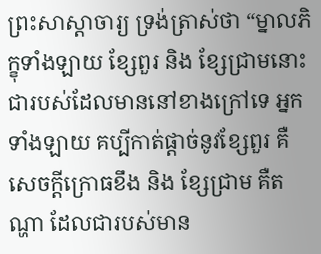ព្រះសាស្តាចារ្យ ទ្រង់ត្រាស់ថា “ម្នាលភិក្ខុទាំងឡាយ ខ្សែពួរ និង ខ្សែជ្រាមនោះ ជារបស់ដែលមាននៅខាងក្រៅទេ ឣ្នកទាំងឡាយ គប្បីកាត់ផ្តាច់នូវខ្សែពួរ គឺសេចក្តីក្រោធខឹង និង ខ្សែជ្រាម គឺតណ្ហា ដែលជារបស់មាន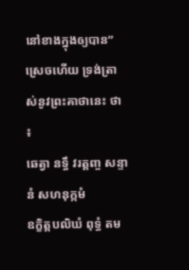នៅខាងក្នុងឲ្យបាន” ស្រេចហើយ ទ្រង់ត្រាស់នូវព្រះគាថានេះ ថា ៖
ឆេត្វា នទ្ធឹ វរត្តញ្ច សន្ទានំ សហនុក្កមំ
ឧក្ខិត្តបលិឃំ ពុទ្ធំ តម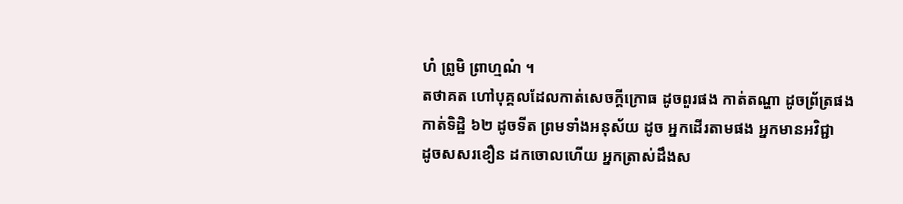ហំ ព្រូមិ ព្រាហ្មណំ ។
តថាគត ហៅបុគ្គលដែលកាត់សេចក្តីក្រោធ ដូចពួរផង កាត់តណ្ហា ដូចព្រ័ត្រផង
កាត់ទិដ្ឋិ ៦២ ដូចទីត ព្រមទាំងឣនុស័យ ដូច ឣ្នកដើរតាមផង ឣ្នកមានឣវិជ្ជា
ដូចសសរខឿន ដកចោលហើយ ឣ្នកត្រាស់ដឹងស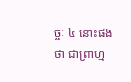ច្ចៈ ៤ នោះផង ថា ជាព្រាហ្ម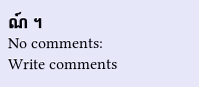ណ៍ ។
No comments:
Write comments